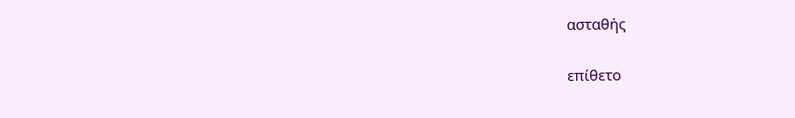ασταθής

επίθετο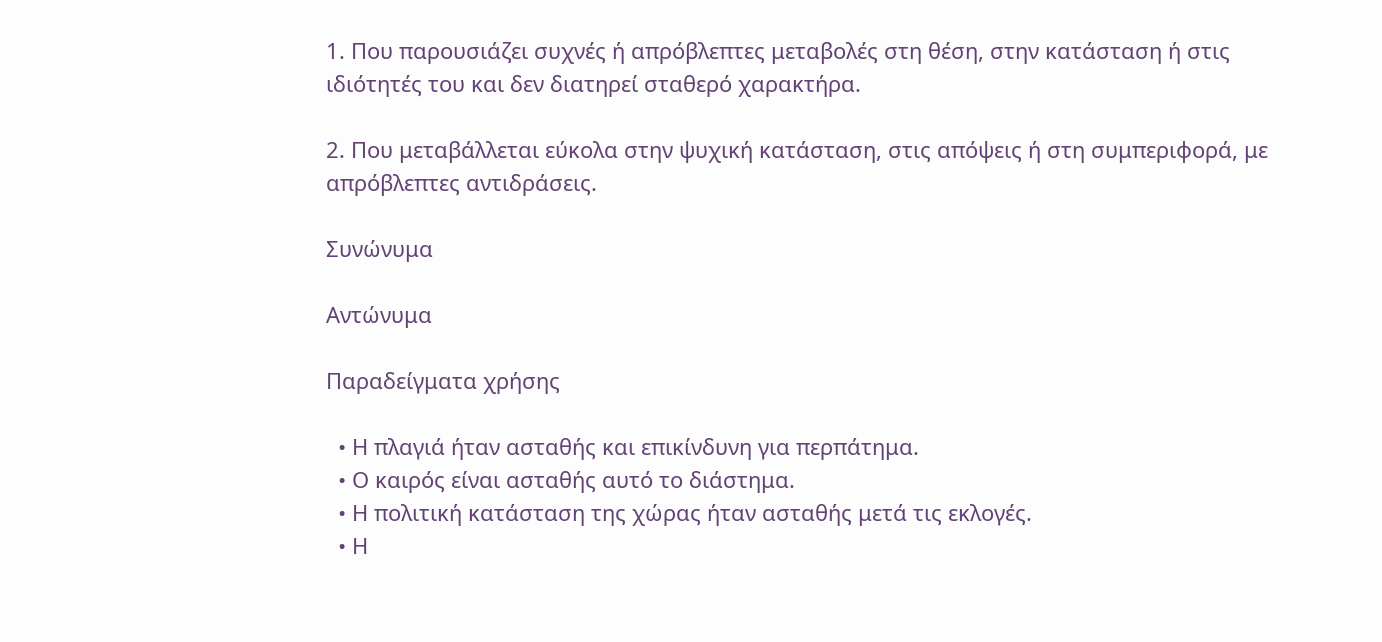1. Που παρουσιάζει συχνές ή απρόβλεπτες μεταβολές στη θέση, στην κατάσταση ή στις ιδιότητές του και δεν διατηρεί σταθερό χαρακτήρα.

2. Που μεταβάλλεται εύκολα στην ψυχική κατάσταση, στις απόψεις ή στη συμπεριφορά, με απρόβλεπτες αντιδράσεις.

Συνώνυμα

Αντώνυμα

Παραδείγματα χρήσης

  • Η πλαγιά ήταν ασταθής και επικίνδυνη για περπάτημα.
  • Ο καιρός είναι ασταθής αυτό το διάστημα.
  • Η πολιτική κατάσταση της χώρας ήταν ασταθής μετά τις εκλογές.
  • Η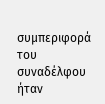συμπεριφορά του συναδέλφου ήταν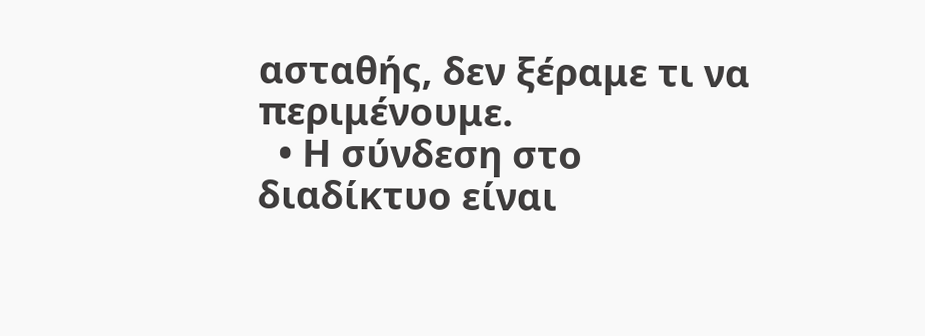ασταθής, δεν ξέραμε τι να περιμένουμε.
  • Η σύνδεση στο διαδίκτυο είναι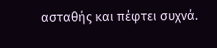ασταθής και πέφτει συχνά.